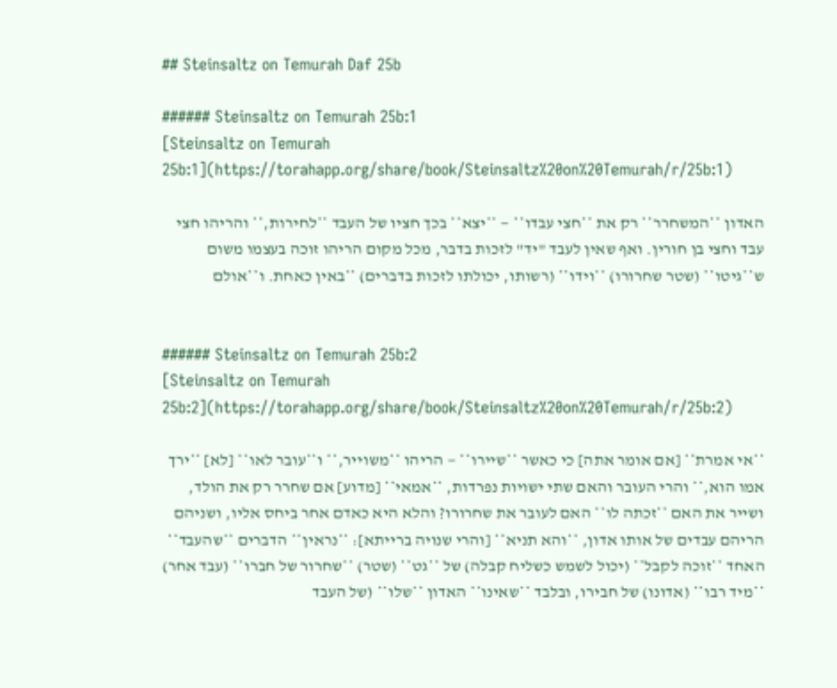## Steinsaltz on Temurah Daf 25b

###### Steinsaltz on Temurah 25b:1
[Steinsaltz on Temurah 25b:1](https://torahapp.org/share/book/Steinsaltz%20on%20Temurah/r/25b:1)

האדון **המשחרר** רק את **חצי עבדו** — **יצא** בכך חציו של העבד **לחירות,** והריהו חצי עבד וחצי בן חורין. ואף שאין לעבד "יד" לזכות בדבר, מכל מקום הריהו זוכה בעצמו משום ש**גיטו** (שטר שחרורו) **וידו** (רשותו, יכולתו לזכות בדברים) **באין כאחת. ו**אולם


###### Steinsaltz on Temurah 25b:2
[Steinsaltz on Temurah 25b:2](https://torahapp.org/share/book/Steinsaltz%20on%20Temurah/r/25b:2)

**אי אמרת** [אם אומר אתה] כי כאשר **שיירו** — הריהו **משוייר,** ו**עובר לאו** [לא] **ירך אמו הוא,** והרי העובר והאם שתי ישויות נפרדות, **אמאי** [מדוע] אם שחרר רק את הולד, ושייר את האם **זכתה לו** האם לעובר את שחרורו? והלא היא כאדם אחר ביחס אליו, ושניהם הריהם עבדים של אותו אדון, **והא תניא** [והרי שנויה ברייתא]: **נראין** הדברים **שהעבד** האחד **זוכה לקבל** (יכול לשמש כשליח קבלה) של **גט** (שטר) **שחרור של חברו** (עבד אחר) **מיד רבו** (אדונו) של חבירו, ובלבד **שאינו** האדון **שלו** (של העבד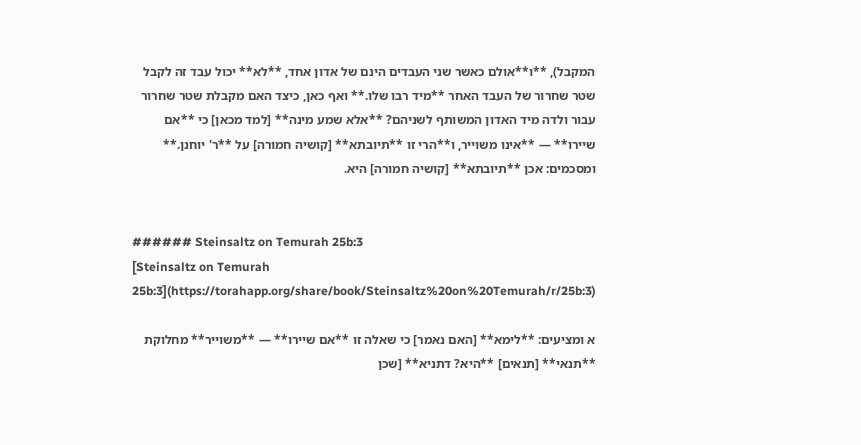המקבל), **ו**אולם כאשר שני העבדים הינם של אדון אחד, **לא** יכול עבד זה לקבל שטר שחרור של העבד האחר **מיד רבו שלו.** ואף כאן, כיצד האם מקבלת שטר שחרור עבור ולדה מיד האדון המשותף לשניהם? **אלא שמע מינה** [למד מכאן] כי **אם שיירו** — **אינו משוייר, ו**הרי זו **תיובתא** [קושיה חמורה] על **ר' יוחנן.** ומסכמים: אכן **תיובתא** [קושיה חמורה] היא.


###### Steinsaltz on Temurah 25b:3
[Steinsaltz on Temurah 25b:3](https://torahapp.org/share/book/Steinsaltz%20on%20Temurah/r/25b:3)

א ומציעים: **לימא** [האם נאמר] כי שאלה זו **אם שיירו** — **משוייר** מחלוקת **תנאי** [תנאים] **היא? דתניא** [שכן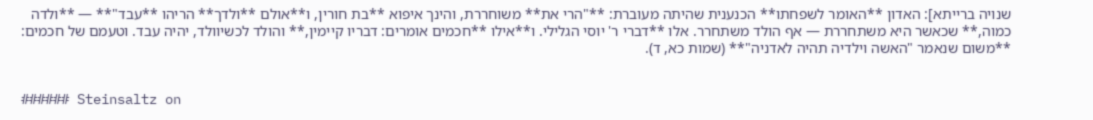שנויה ברייתא]: האדון **האומר לשפחתו** הכנענית שהיתה מעוברת: **"הרי את** משוחררת, והינך איפוא **בת חורין, ו**אולם **ולדך** הריהו **עבד"** — **ולדה כמוה,** שכאשר היא משתחררת — אף הולד משתחרר. אלו **דברי ר' יוסי הגלילי. ו**אילו **חכמים אומרים: דבריו קיימין,** והולד לכשיוולד, יהיה עבד. וטעמם של חכמים: **משום שנאמר "האשה וילדיה תהיה לאדניה"** (שמות כא, ד).


###### Steinsaltz on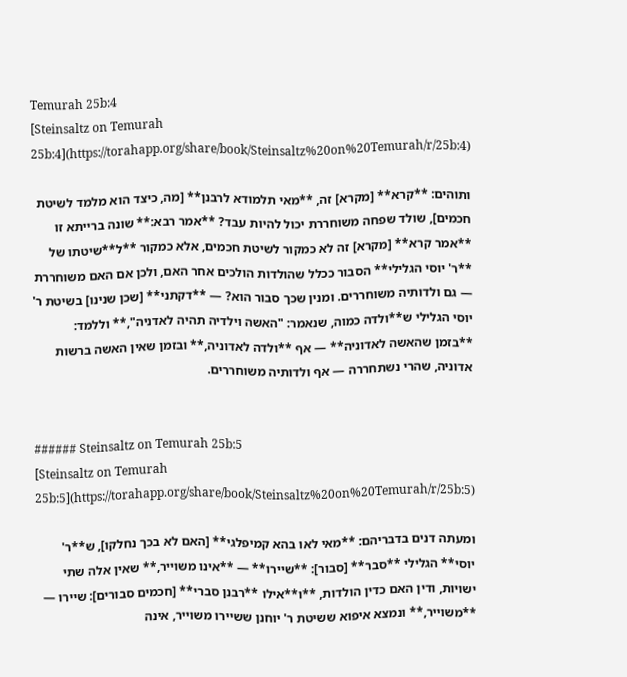Temurah 25b:4
[Steinsaltz on Temurah 25b:4](https://torahapp.org/share/book/Steinsaltz%20on%20Temurah/r/25b:4)

ותוהים: **קרא** [מקרא] זה, **מאי תלמודא לרבנן** [מה, כיצד הוא מלמד לשיטת חכמים], שולד שפחה משוחררת יכול להיות עבד? **אמר רבא:** שונה ברייתא זו **אמר קרא** [מקרא] זה לא כמקור לשיטת חכמים, אלא כמקור **ל**שיטתו של **ר' יוסי הגלילי** הסבור ככלל שהולדות הולכים אחר האם, ולכן אם האם משוחררת — גם ולדותיה משוחררים. ומנין שכך סבור הוא? — **דקתני** [שכן שנינו] בשיטת ר' יוסי הגלילי ש**ולדה כמוה, שנאמר: "האשה וילדיה תהיה לאדניה",** וללמד: **בזמן שהאשה לאדוניה** — אף **ולדה לאדוניה,** ובזמן שאין האשה ברשות אדוניה, שהרי נשתחררה — אף ולדותיה משוחררים.


###### Steinsaltz on Temurah 25b:5
[Steinsaltz on Temurah 25b:5](https://torahapp.org/share/book/Steinsaltz%20on%20Temurah/r/25b:5)

ומעתה דנים בדבריהם: **מאי לאו בהא קמיפלגי** [האם לא בכך נחלקו], ש**ר' יוסי** הגלילי **סבר** [סבור]: **שיירו** — **אינו משוייר,** שאין אלה שתי ישויות, ודין האם כדין הולדות, **ו**אילו **רבנן סברי** [חכמים סבורים]: שיירו — **משוייר,** ונמצא איפוא ששיטת ר' יוחנן ששיירו משוייר, אינה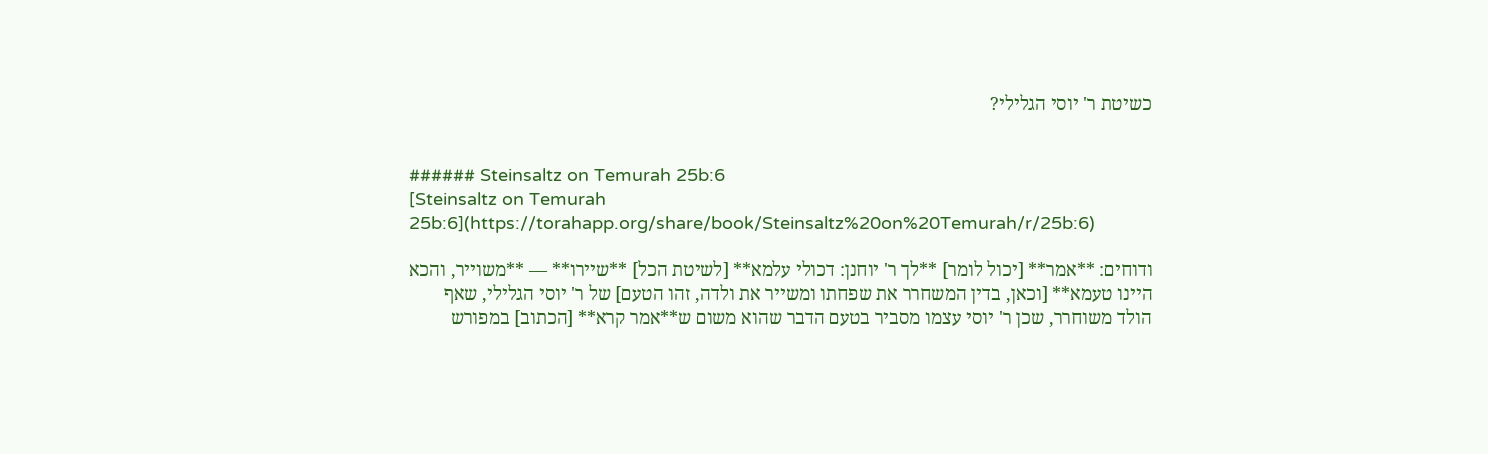כשיטת ר' יוסי הגלילי?


###### Steinsaltz on Temurah 25b:6
[Steinsaltz on Temurah 25b:6](https://torahapp.org/share/book/Steinsaltz%20on%20Temurah/r/25b:6)

ודוחים: **אמר** [יכול לומר] **לך ר' יוחנן: דכולי עלמא** [לשיטת הכל] **שיירו** — **משוייר, והכא היינו טעמא** [וכאן, בדין המשחרר את שפחתו ומשייר את ולדה, זהו הטעם] של ר' יוסי הגלילי, שאף הולד משוחרר, שכן ר' יוסי עצמו מסביר בטעם הדבר שהוא משום ש**אמר קרא** [הכתוב] במפורש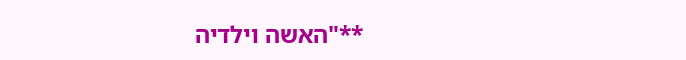**"האשה וילדיה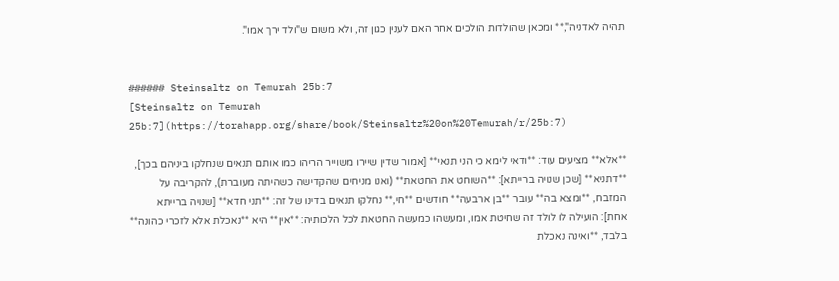תהיה לאדניה",** ומכאן שהולדות הולכים אחר האם לענין כגון זה, ולא משום ש"ולד ירך אמו".


###### Steinsaltz on Temurah 25b:7
[Steinsaltz on Temurah 25b:7](https://torahapp.org/share/book/Steinsaltz%20on%20Temurah/r/25b:7)

**אלא** מציעים עוד: **ודאי לימא כי הני תנאי** [אמור שדין שיירו משוייר הריהו כמו אותם תנאים שנחלקו ביניהם בכך], **דתניא** [שכן שנויה ברייתא]: **השוחט את החטאת** (ואנו מניחים שהקדישה כשהיתה מעוברת), להקריבה על המזבח, **ומצא בה** עובר **בן ארבעה** חודשים **חי,** נחלקו תנאים בדינו של זה: **תני חדא** [שנויה ברייתא אחת]: הועילה לו לולד זה שחיטת אמו, ומעשהו כמעשה החטאת לכל הלכותיה: **אין** היא **נאכלת אלא לזכרי כהונה** בלבד, **ואינה נאכלת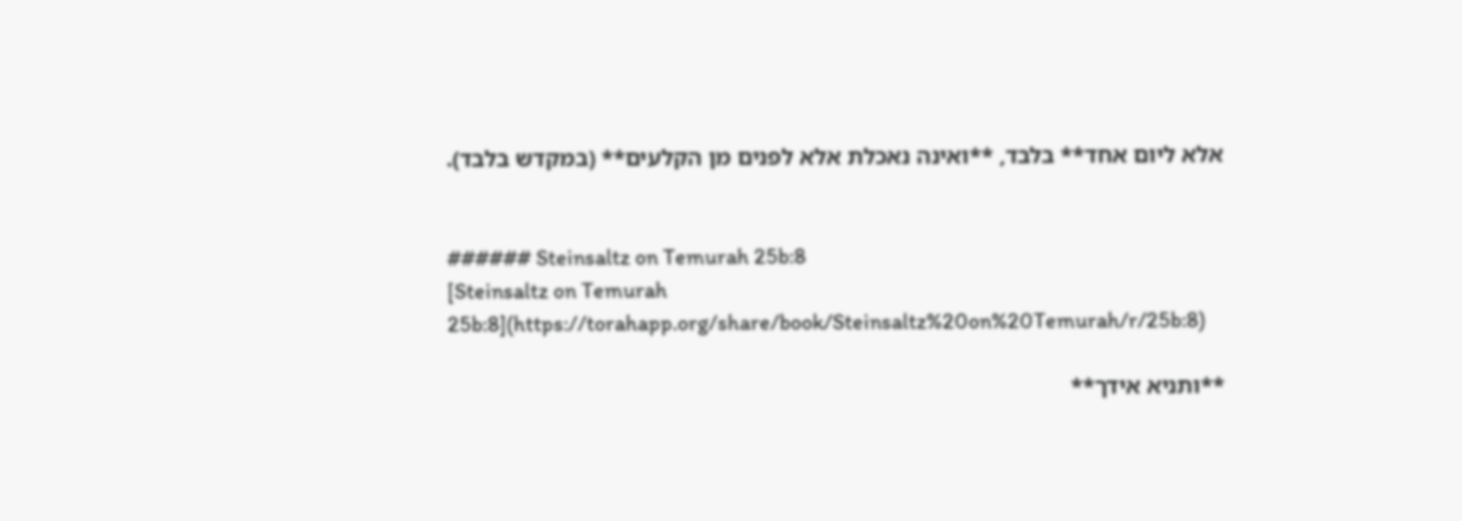אלא ליום אחד** בלבד, **ואינה נאכלת אלא לפנים מן הקלעים** (במקדש בלבד).


###### Steinsaltz on Temurah 25b:8
[Steinsaltz on Temurah 25b:8](https://torahapp.org/share/book/Steinsaltz%20on%20Temurah/r/25b:8)

**ותניא אידך**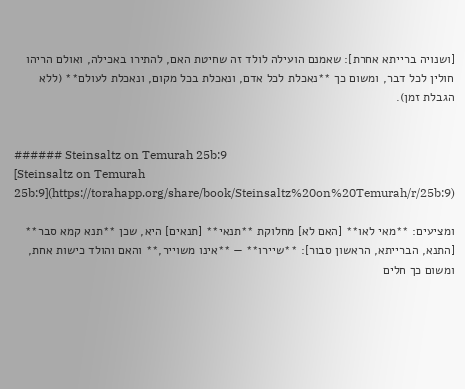[ושנויה ברייתא אחרת]: שאמנם הועילה לולד זה שחיטת האם, להתירו באכילה, ואולם הריהו חולין לכל דבר, ומשום כך **נאכלת לכל אדם, ונאכלת בכל מקום, ונאכלת לעולם** (ללא הגבלת זמן).


###### Steinsaltz on Temurah 25b:9
[Steinsaltz on Temurah 25b:9](https://torahapp.org/share/book/Steinsaltz%20on%20Temurah/r/25b:9)

ומציעים: **מאי לאו** [האם לא] מחלוקת **תנאי** [תנאים] היא, שכן **תנא קמא סבר** [התנא, הברייתא, הראשון סבור]: **שיירו** — **אינו משוייר,** והאם והולד כישות אחת, ומשום כך חלים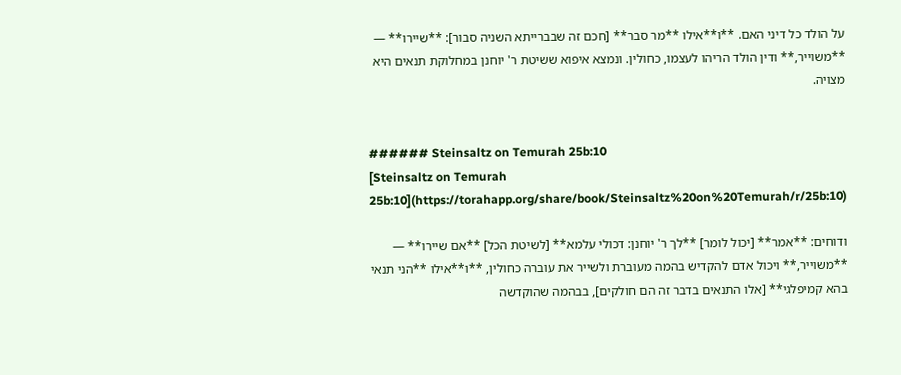על הולד כל דיני האם. **ו**אילו **מר סבר** [חכם זה שבברייתא השניה סבור]: **שיירו** — **משוייר,** ודין הולד הריהו לעצמו, כחולין. ונמצא איפוא ששיטת ר' יוחנן במחלוקת תנאים היא מצויה.


###### Steinsaltz on Temurah 25b:10
[Steinsaltz on Temurah 25b:10](https://torahapp.org/share/book/Steinsaltz%20on%20Temurah/r/25b:10)

ודוחים: **אמר** [יכול לומר] **לך ר' יוחנן: דכולי עלמא** [לשיטת הכל] **אם שיירו** — **משוייר,** ויכול אדם להקדיש בהמה מעוברת ולשייר את עוברה כחולין, **ו**אילו **הני תנאי בהא קמיפלגי** [אלו התנאים בדבר זה הם חולקים], בבהמה שהוקדשה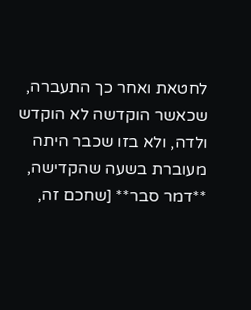לחטאת ואחר כך התעברה, שכאשר הוקדשה לא הוקדש ולדה, ולא בזו שכבר היתה מעוברת בשעה שהקדישה, **דמר סבר** [שחכם זה,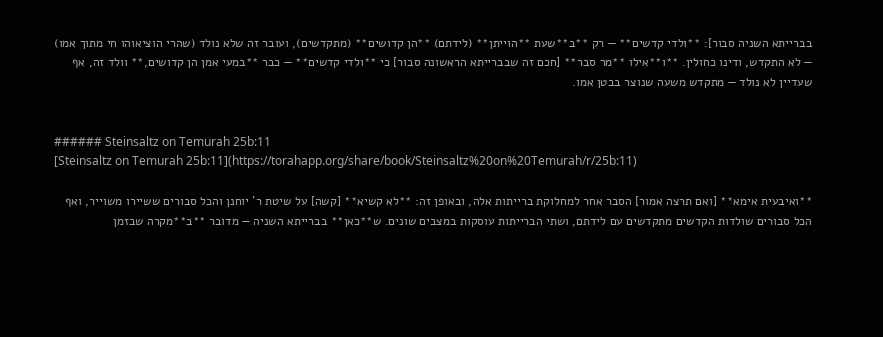בברייתא השניה סבור]: **ולדי קדשים** — רק **ב**שעת **הוייתן** (לידתם) **הן קדושים** (מתקדשים), ועובר זה שלא נולד (שהרי הוציאוהו חי מתוך אמו) — לא התקדש, ודינו כחולין. **ו**אילו **מר סבר** [חכם זה שבברייתא הראשונה סבור] כי **ולדי קדשים** — כבר **במעי אמן הן קדושים,** וולד זה, אף שעדיין לא נולד — מתקדש משעה שנוצר בבטן אמו.


###### Steinsaltz on Temurah 25b:11
[Steinsaltz on Temurah 25b:11](https://torahapp.org/share/book/Steinsaltz%20on%20Temurah/r/25b:11)

**ואיבעית אימא** [ואם תרצה אמור] הסבר אחר למחלוקת ברייתות אלה, ובאופן זה: **לא קשיא** [קשה] על שיטת ר' יוחנן והכל סבורים ששיירו משוייר, ואף הכל סבורים שולדות הקדשים מתקדשים עם לידתם, ושתי הברייתות עוסקות במצבים שונים. ש**כאן** בברייתא השניה — מדובר **ב**מקרה שבזמן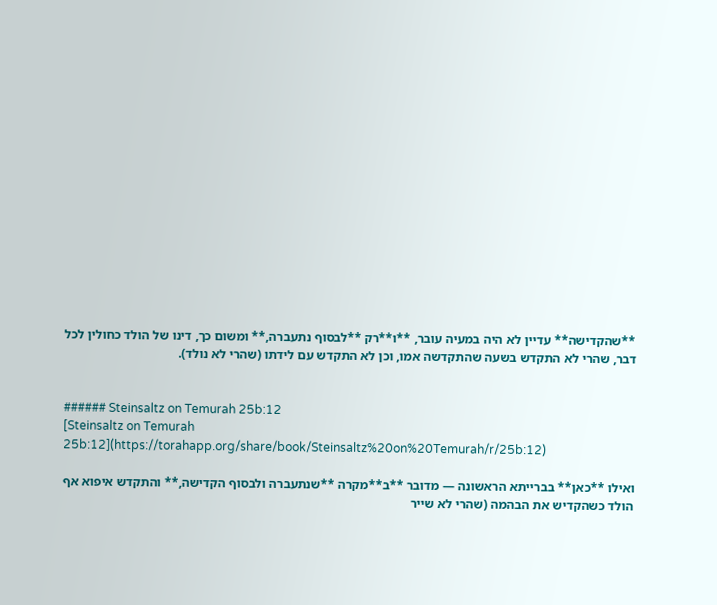**שהקדישה** עדיין לא היה במעיה עובר, **ו**רק **לבסוף נתעברה,** ומשום כך, דינו של הולד כחולין לכל דבר, שהרי לא התקדש בשעה שהתקדשה אמו, וכן לא התקדש עם לידתו (שהרי לא נולד).


###### Steinsaltz on Temurah 25b:12
[Steinsaltz on Temurah 25b:12](https://torahapp.org/share/book/Steinsaltz%20on%20Temurah/r/25b:12)

ואילו **כאן** בברייתא הראשונה — מדובר **ב**מקרה **שנתעברה ולבסוף הקדישה,** והתקדש איפוא אף הולד כשהקדיש את הבהמה (שהרי לא שייר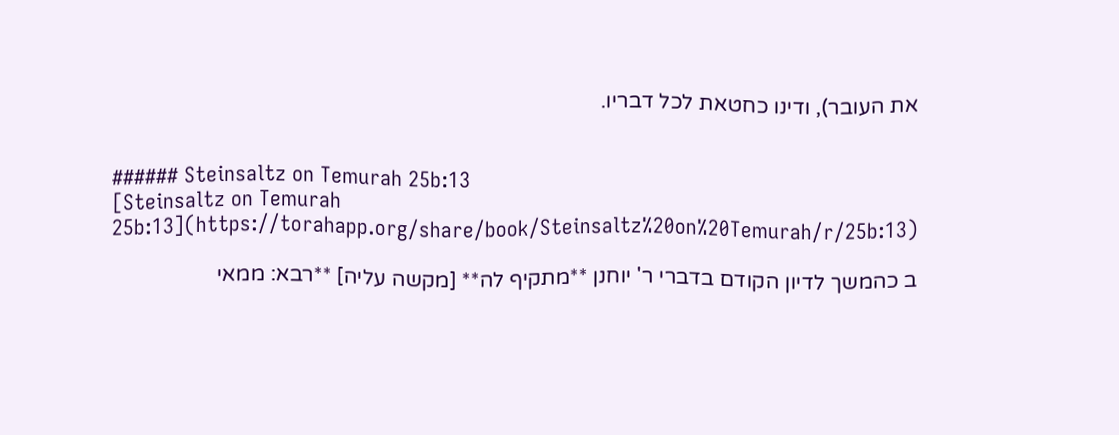את העובר), ודינו כחטאת לכל דבריו.


###### Steinsaltz on Temurah 25b:13
[Steinsaltz on Temurah 25b:13](https://torahapp.org/share/book/Steinsaltz%20on%20Temurah/r/25b:13)

ב כהמשך לדיון הקודם בדברי ר' יוחנן **מתקיף לה** [מקשה עליה] **רבא: ממאי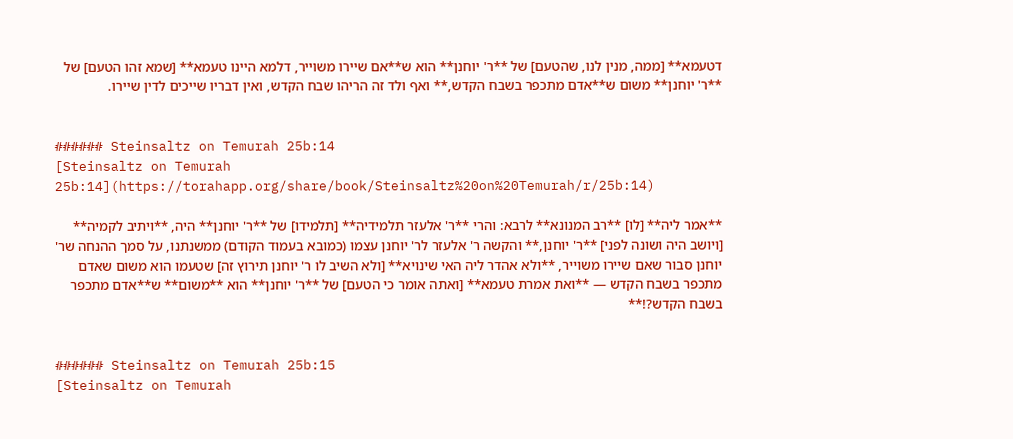דטעמא** [ממה, מנין לנו, שהטעם] של **ר' יוחנן** הוא ש**אם שיירו משוייר, דלמא היינו טעמא** [שמא זהו הטעם] של **ר' יוחנן** משום ש**אדם מתכפר בשבח הקדש,** ואף ולד זה הריהו שבח הקדש, ואין דבריו שייכים לדין שיירו.


###### Steinsaltz on Temurah 25b:14
[Steinsaltz on Temurah 25b:14](https://torahapp.org/share/book/Steinsaltz%20on%20Temurah/r/25b:14)

**אמר ליה** [לו] **רב המנונא** לרבא: והרי **ר' אלעזר תלמידיה** [תלמידו] של **ר' יוחנן** היה, **ויתיב לקמיה** [ויושב היה ושונה לפני] **ר' יוחנן,** והקשה ר' אלעזר לר' יוחנן עצמו (כמובא בעמוד הקודם) ממשנתנו, על סמך ההנחה שר' יוחנן סבור שאם שיירו משוייר, **ולא אהדר ליה האי שינויא** [ולא השיב לו ר' יוחנן תירוץ זה] שטעמו הוא משום שאדם מתכפר בשבח הקדש — **ואת אמרת טעמא** [ואתה אומר כי הטעם] של **ר' יוחנן** הוא **משום** ש**אדם מתכפר בשבח הקדש?!**


###### Steinsaltz on Temurah 25b:15
[Steinsaltz on Temurah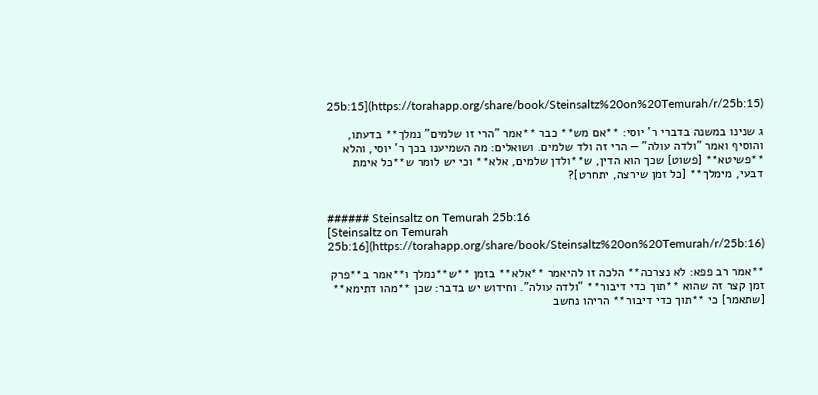25b:15](https://torahapp.org/share/book/Steinsaltz%20on%20Temurah/r/25b:15)

ג שנינו במשנה בדברי ר' יוסי: **אם מש** כבר **אמר "הרי זו שלמים" נמלך** בדעתו, והוסיף ואמר "ולדה עולה" — הרי זה ולד שלמים. ושואלים: מה השמיענו בכך ר' יוסי, והלא **פשיטא** [פשוט] שכך הוא הדין, ש**ולדן שלמים, אלא** וכי יש לומר ש**כל אימת דבעי, מימלך** [כל זמן שירצה, יתחרט]?


###### Steinsaltz on Temurah 25b:16
[Steinsaltz on Temurah 25b:16](https://torahapp.org/share/book/Steinsaltz%20on%20Temurah/r/25b:16)

**אמר רב פפא: לא נצרכה** הלכה זו להיאמר **אלא** בזמן **ש**נמלך ו**אמר ב**פרק זמן קצר זה שהוא **תוך כדי דיבור** "ולדה עולה". וחידוש יש בדבר: שכן **מהו דתימא** [שתאמר] כי **תוך כדי דיבור** הריהו נחשב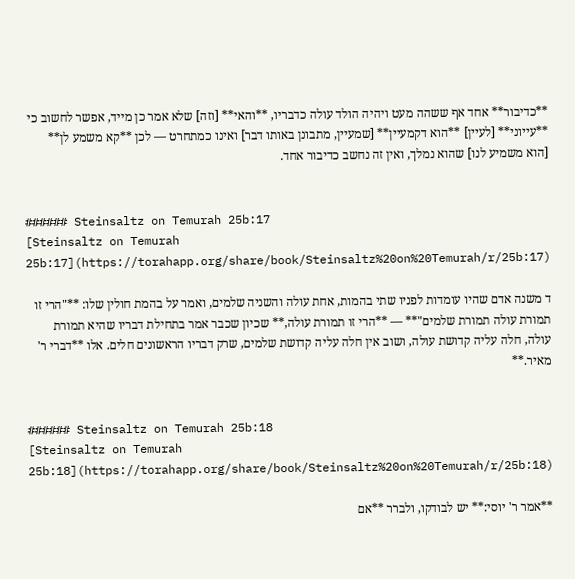**כדיבור** אחד אף ששהה מעט ויהיה הולד עולה כדבריו, **והאי** [וזה] שלא אמר כן מייד, אפשר לחשוב כי **עייוני** [לעיין] **הוא דקמעיין** [שמעיין, מתבונן באותו דבר] ואינו כמתחרט — לכן **קא משמע לן** [הוא משמיע לנו] שהוא נמלך, ואין זה נחשב כדיבור אחד.


###### Steinsaltz on Temurah 25b:17
[Steinsaltz on Temurah 25b:17](https://torahapp.org/share/book/Steinsaltz%20on%20Temurah/r/25b:17)

ד משנה אדם שהיו עומדות לפניו שתי בהמות, אחת עולה והשניה שלמים, ואמר על בהמת חולין שלו: **"הרי זו תמורת עולה תמורת שלמים"** — **הרי זו תמורת עולה,** שכיון שכבר אמר בתחילת דבריו שהיא תמורת עולה, חלה עליה קדושת עולה, ושוב אין חלה עליה קדושת שלמים, שרק דבריו הראשונים חלים. אלו **דברי ר' מאיר.**


###### Steinsaltz on Temurah 25b:18
[Steinsaltz on Temurah 25b:18](https://torahapp.org/share/book/Steinsaltz%20on%20Temurah/r/25b:18)

**אמר ר' יוסי:** יש לבודקו, ולברר **אם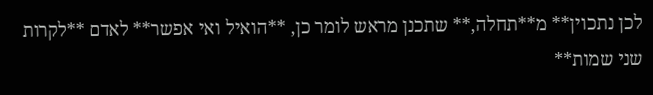לכן נתכוין** מ**תחלה,** שתכנן מראש לומר כן, **הואיל ואי אפשר** לאדם **לקרות שני שמות**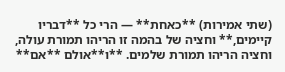(שתי אמירות) **כאחת** — הרי כל **דבריו קיימים,** וחציה של בהמה זו הריהו תמורת עולה, וחציה הריהו תמורת שלמים. **ו**אולם **אם**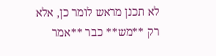לא תכנן מראש לומר כן, אלא רק **מש** כבר **אמר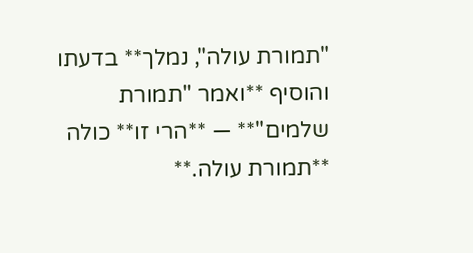"תמורת עולה", נמלך** בדעתו והוסיף **ואמר "תמורת שלמים"** — **הרי זו** כולה **תמורת עולה.**